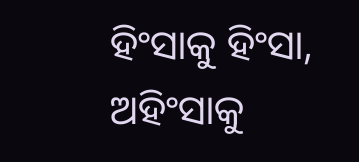ହିଂସାକୁ ହିଂସା, ଅହିଂସାକୁ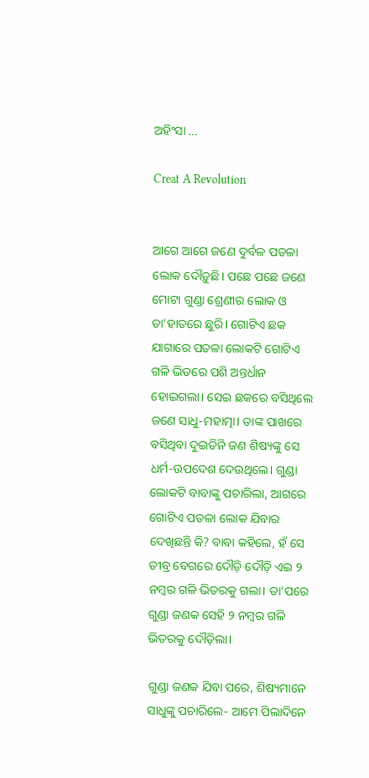ଅହିଂସା …

Creat A Revolution


ଆଗେ ଆଗେ ଜଣେ ଦୁର୍ବଳ ପତଳା ଲୋକ ଦୌଡ଼ୁଛି। ପଛେ ପଛେ ଜଣେ ମୋଟା ଗୁଣ୍ଡା ଶ୍ରେଣୀର ଲୋକ ଓ ତା’ହାତରେ ଛୁରି। ଗୋଟିଏ ଛକ ଯାଗାରେ ପତଳା ଲୋକଟି ଗୋଟିଏ ଗଳି ଭିତରେ ପଶି ଅନ୍ତର୍ଧାନ ହୋଇଗଲା। ସେଇ ଛକରେ ବସିଥିଲେ ଜଣେ ସାଧୁ-ମହାତ୍ମା। ତାଙ୍କ ପାଖରେ ବସିଥିବା ଦୁଇତିନି ଜଣ ଶିଷ୍ୟଙ୍କୁ ସେ ଧର୍ମ-ଉପଦେଶ ଦେଉଥିଲେ। ଗୁଣ୍ଡା ଲୋକଟି ବାବାଙ୍କୁ ପଚାରିଲା, ଆଗରେ ଗୋଟିଏ ପତଳା ଲୋକ ଯିବାର ଦେଖିଛନ୍ତି କି? ବାବା କହିଲେ, ହଁ ସେ ତୀବ୍ର ବେଗରେ ଦୌଡ଼ି ଦୌଡ଼ି ଏଇ ୨ ନମ୍ବର ଗଳି ଭିତରକୁ ଗ‌ଲା। ତା’ପରେ ଗୁଣ୍ଡା ଜଣକ ସେହି ୨ ନମ୍ବର ଗଳି ଭିତରକୁ ଦୌଡ଼ିଲା।

ଗୁଣ୍ଡା ଜଣକ ଯିବା ପରେ, ଶିଷ୍ୟମାନେ ସାଧୁଙ୍କୁ ପଚାରିଲେ- ଆମେ ପିଲାଦିନେ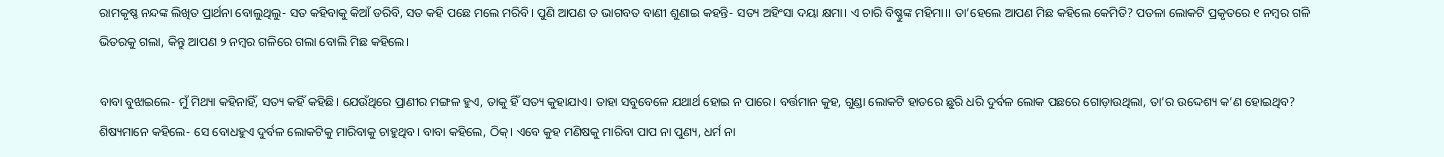ରାମକୃଷ୍ଣ ନନ୍ଦଙ୍କ ଲିଖିତ ପ୍ରାର୍ଥନା ବୋଲୁଥିଲୁ- ସତ କହିବାକୁ କିଆଁ ଡରିବି, ସତ କହି ପଛେ ମଲେ ମରିବି। ପୁଣି ଆପଣ ତ ଭାଗବତ ବାଣୀ ଶୁଣାଇ କହନ୍ତି- ସତ୍ୟ ଅହିଂସା ଦୟା କ୍ଷମା। ଏ ଚାରି ବିଷ୍ଣୁଙ୍କ ମହିମା।। ତା’ହେଲେ ଆପଣ ମିଛ କହିଲେ କେମିତି? ପତଳା ଲୋକଟି ପ୍ରକୃତରେ ୧ ନମ୍ବର ଗଳି ଭିତରକୁ ଗଲା, କିନ୍ତୁ ଆପଣ ୨ ନମ୍ବର ଗଳିରେ ଗଲା ବୋଲି ମିଛ କହିଲେ।

ବାବା ବୁଝାଇଲେ- ମୁଁ ମିଥ୍ୟା କହିନାହିଁ, ସତ୍ୟ କହିଁ କହିଛି। ଯେଉଁଥିରେ ପ୍ରାଣୀର ମଙ୍ଗଳ ହୁଏ, ତାକୁ ହିଁ ସତ୍ୟ କୁହାଯାଏ। ତାହା ସବୁବେଳେ ଯଥାର୍ଥ ହୋଇ ନ ପାରେ। ବର୍ତ୍ତମାନ କୁହ, ଗୁଣ୍ଡା ଲୋକଟି ହାତରେ ଛୁରି ଧରି ଦୁର୍ବଳ ଲୋକ ପଛରେ ଗୋଡ଼ାଉଥିଲା, ତା’ର ଉଦ୍ଦେଶ୍ୟ କ’ଣ ହୋଇଥିବ? ଶିଷ୍ୟମାନେ କହିଲେ- ସେ ବୋଧହୁଏ ଦୁର୍ବଳ ଲୋକଟିକୁ ମାରିବାକୁ ଚାହୁଥିବ। ବାବା କହିଲେ, ଠିକ୍। ଏବେ କୁହ ମଣିଷକୁ ମାରିବା ପାପ ନା ପୁଣ୍ୟ, ଧର୍ମ ନା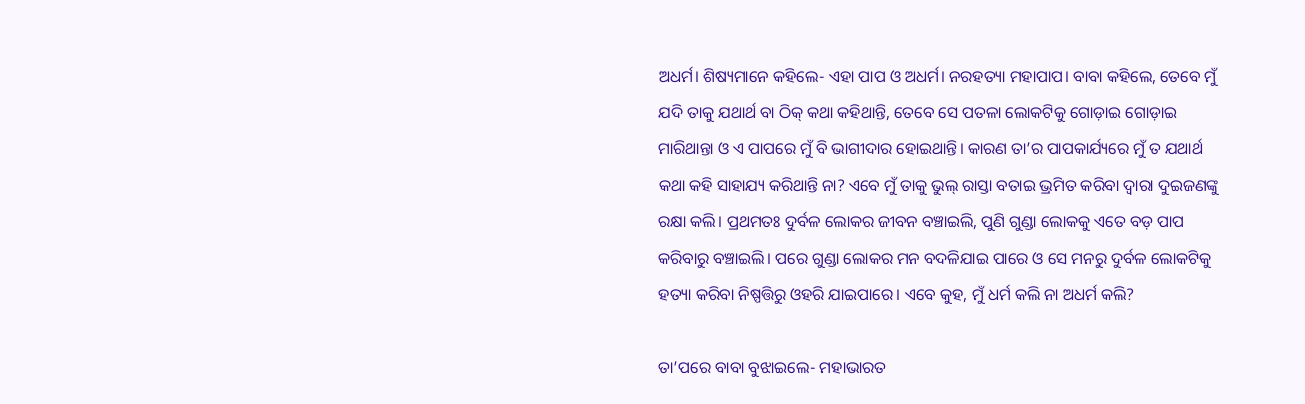ଅଧର୍ମ। ଶିଷ୍ୟମାନେ କହିଲେ- ଏହା ପାପ ଓ ଅଧର୍ମ। ନରହତ୍ୟା ମହାପାପ। ବାବା କହିଲେ, ତେବେ ମୁଁ ଯଦି ତାକୁ ଯଥାର୍ଥ ବା ଠିକ୍ କଥା କହିଥାନ୍ତି, ତେବେ ସେ ପତଳା ଲୋକଟିକୁ ଗୋଡ଼ାଇ ଗୋଡ଼ାଇ ମାରିଥାନ୍ତା ଓ ଏ ପାପରେ ମୁଁ ବି ଭାଗୀଦାର ହୋଇଥାନ୍ତି। କାରଣ ତା’ର ପାପକାର୍ଯ୍ୟରେ ମୁଁ ତ ଯଥାର୍ଥ କଥା କହି ସାହାଯ୍ୟ କରିଥାନ୍ତି ନା? ଏବେ ମୁଁ ତାକୁ ଭୁଲ୍ ରାସ୍ତା ବତାଇ ଭ୍ରମିତ କରିବା ଦ୍ବାରା ଦୁଇଜଣଙ୍କୁ ରକ୍ଷା କଲି। ପ୍ରଥମତଃ ଦୁର୍ବଳ ଲୋକର ଜୀବନ ବଞ୍ଚାଇଲି, ପୁଣି ଗୁଣ୍ଡା ଲୋକକୁ ଏତେ ବଡ଼ ପାପ କରିବାରୁ ବଞ୍ଚାଇଲି। ପରେ ଗୁଣ୍ଡା ଲୋକର ମନ ବଦଳିଯାଇ ପାରେ ଓ ସେ ମନରୁ ଦୁର୍ବଳ ଲୋକଟିକୁ ହତ୍ୟା କରିବା ନିଷ୍ପତ୍ତିରୁ ଓହରି ଯାଇପାରେ। ଏବେ କୁହ, ମୁଁ ଧର୍ମ କଲି ନା ଅଧର୍ମ କଲି?

ତା’ପରେ ବାବା ବୁଝାଇଲେ- ମହାଭାରତ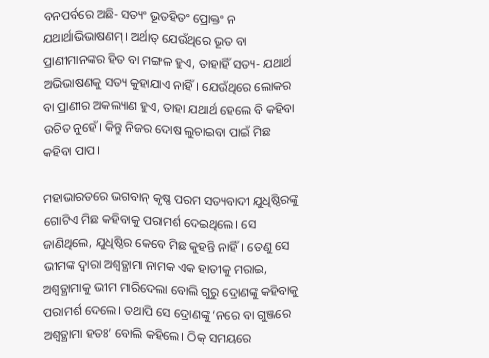ବନପର୍ବରେ ଅଛି- ସତ୍ୟଂ ଭୂତହିତଂ ପ୍ରୋକ୍ତଂ ନ ଯଥାର୍ଥାଭିଭାଷଣମ୍। ଅର୍ଥାତ୍ ଯେଉଁଥିରେ ଭୂତ ବା ପ୍ରାଣୀମାନଙ୍କର ହିତ ବା ମଙ୍ଗଳ ହୁଏ, ତାହାହିଁ ସତ୍ୟ- ଯଥାର୍ଥ ଅଭିଭାଷଣକୁ ସତ୍ୟ କୁହାଯାଏ ନାହିଁ। ଯେଉଁଥିରେ ଲୋକର ବା ପ୍ରାଣୀର ଅକଲ୍ୟାଣ ହୁଏ, ତାହା ଯଥାର୍ଥ ହେଲେ ବି କହିବା ଉଚିତ ନୁହେଁ। କିନ୍ତୁ ନିଜର ଦୋଷ ଲୁଚାଇବା ପାଇଁ ମିଛ କହିବା ପାପ।

ମହାଭାରତରେ ଭଗବାନ୍ କୃଷ୍ଣ ପରମ ସତ୍ୟବାଦୀ ଯୁଧିଷ୍ଠିରଙ୍କୁ ଗୋଟିଏ ମିଛ କହିବାକୁ ପରାମର୍ଶ ଦେଇଥିଲେ। ସେ ଜାଣିଥିଲେ, ଯୁଧିଷ୍ଠିର କେବେ ମିଛ କୁହନ୍ତି ନାହିଁ। ତେଣୁ ସେ ଭୀମଙ୍କ ଦ୍ବାରା ଅଶ୍ବତ୍ଥାମା ନାମକ ଏକ ହାତୀକୁ ମରାଇ, ଅଶ୍ବତ୍ଥାମାକୁ ଭୀମ ମାରିଦେଲା ବୋଲି ଗୁରୁ ଦ୍ରୋଣଙ୍କୁ କହିବାକୁ ପରାମର୍ଶ ଦେଲେ। ତଥାପି ସେ ଦ୍ରୋଣଙ୍କୁ ‘ନରେ ବା ଗୁଞ୍ଜରେ ଅଶ୍ବତ୍ଥାମା ହତଃ’ ବୋଲି କହିଲେ। ଠିକ୍ ସମୟରେ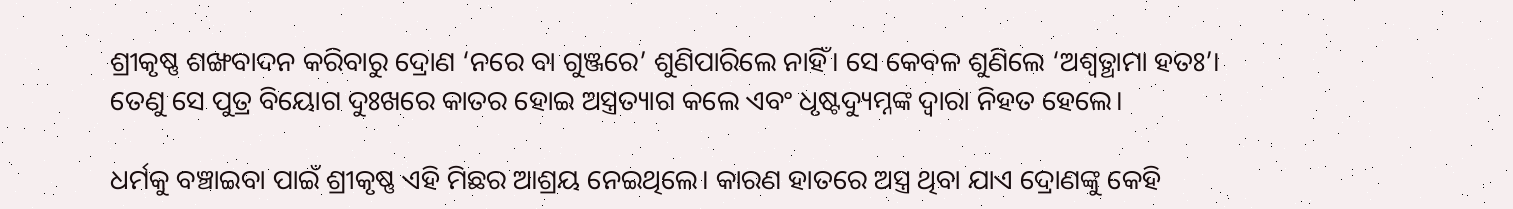ଶ୍ରୀକୃଷ୍ଣ ଶଙ୍ଖବାଦନ କରିବାରୁ ଦ୍ରୋଣ ‘ନରେ ବା ଗୁଞ୍ଜରେ’ ଶୁଣିପାରିଲେ ନାହିଁ। ସେ କେବଳ ଶୁଣିଲେ ‘ଅଶ୍ବତ୍ଥାମା ହତଃ’। ତେଣୁ ସେ ପୁତ୍ର ବିୟୋଗ ଦୁଃଖରେ କାତର ହୋଇ ଅସ୍ତ୍ରତ୍ୟାଗ କଲେ ଏବଂ ଧୃଷ୍ଟଦ୍ୟୁମ୍ନଙ୍କ ଦ୍ବାରା ନିହତ ହେଲେ।

ଧର୍ମକୁ ବଞ୍ଚାଇବା ପାଇଁ ଶ୍ରୀକୃଷ୍ଣ ଏହି ମିଛର ଆଶ୍ରୟ ନେଇଥିଲେ। କାରଣ ହାତରେ ଅସ୍ତ୍ର ଥିବା ଯାଏ ଦ୍ରୋଣଙ୍କୁ କେହି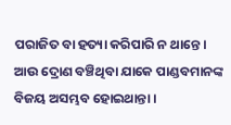ପରାଜିତ ବା ହତ୍ୟା କରିପାରି ନ ଥାନ୍ତେ। ଆଉ ଦ୍ରୋଣ ବଞ୍ଚିଥିବା ଯାକେ ପାଣ୍ଡବମାନଙ୍କ ବିଜୟ ଅସମ୍ଭବ ହୋଇଥାନ୍ତା।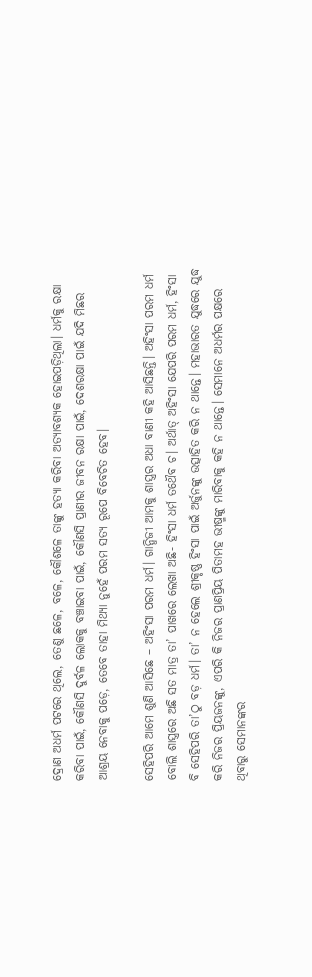ଦ୍ରୋଣ ଅଧର୍ମ ପଟରେ ଥିଲେ, ତେଣୁ ଛଳେ, ବଳେ, କୌଶଳେ ତାଙ୍କୁ ହତ୍ୟା କରିବା ଅତ୍ୟାବଶ୍ୟକ ହୋଇପଡ଼ିଥିଲା। ଧର୍ମକୁ ରକ୍ଷା କରିବା ପାଇଁ, କୌଣସି ଦୁର୍ବଳ ଲୋକକୁ ବଞ୍ଚାଇବା ପାଇଁ, କୌଣସି ପ୍ରାଣୀର ଜୀବନ ରକ୍ଷା ପାଇଁ, ଦେଶରକ୍ଷା ପାଇଁ ଯଦି ମିଛର ଆଶ୍ରୟ ନେବାକୁ ପଡ଼େ, ତେବେ ତାହା ମିଥ୍ୟା ନୁହେଁ ପରମ ସତ୍ୟ ରୂପେ ବିବେଚିତ ହେବ।

ସେହିପରି ଆମେ ଶୁଣି ଆସିଛେ – ଅହିଂସା ପରମ ଧର୍ମ। ଗାନ୍ଧିଜୀ ଆମକୁ ଶାସ୍ତ୍ରର ଅଧା ବାଣୀ କହି ଆସିଛନ୍ତି। ଅହିଂସା ପରମ ଧର୍ମ ବୋଲି ଶାସ୍ତ୍ରରେ ଅଛି ସତ ମାତ୍ର ତା’ ପାଖରେ ଲେଖା ଅଛି- ହିଂସା ଧର୍ମ ତଥୈବ ଚ। ଅର୍ଥାତ୍ ଅହିଂସା ଯେପରି ପରମ ଧର୍ମ, ହିଂସା ବି ସେହିପରି ତା’ଠୁ ବଡ଼ ଧର୍ମ। ତା’ ନ ହେଲେ ଶ୍ରୀକୃଷ୍ଣ ହିଂସା ପାଇଁ ଅର୍ଜୁନଙ୍କୁ ଉତ୍ସାହିତ କରି ନ ଥାନ୍ତେ। ମହାଭାରତ ଯୁଦ୍ଧରେ ଯୁଦ୍ଧ କରି ନିଜର ପ୍ରିୟଜନଙ୍କୁ, ଏପରି କି ନିଜର ପ୍ରାଣପ୍ରିୟ ପିତାମହ ଭୀଷ୍ମଙ୍କୁ ମାରିବାକୁ କହି ନ ଥାନ୍ତେ। ସେମାନେ ଅଧର୍ମର ପକ୍ଷରେ ଥିବାରୁ ସେମାନଙ୍କର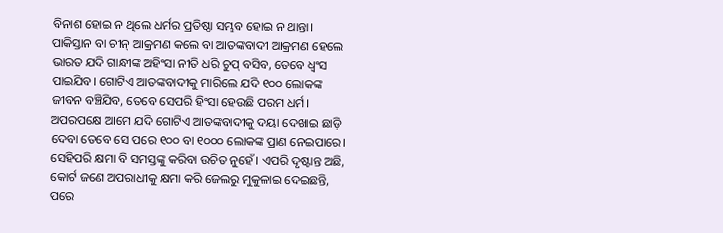ବିନାଶ ହୋଇ ନ ଥିଲେ ଧର୍ମର ପ୍ରତିଷ୍ଠା ସମ୍ଭବ ହୋଇ ନ ଥାନ୍ତା। ପାକିସ୍ତାନ ବା ଚୀନ୍ ଆକ୍ରମଣ କଲେ ବା ଆତଙ୍କବାଦୀ ଆକ୍ରମଣ ହେଲେ ଭାରତ ଯଦି ଗାନ୍ଧୀଙ୍କ ଅହିଂସା ନୀତି ଧରି ଚୁପ୍ ବସିବ, ତେବେ ଧ୍ବଂସ ପାଇଯିବ। ଗୋଟିଏ ଆତଙ୍କବାଦୀକୁ ମାରିଲେ ଯଦି ୧୦୦ ଲୋକଙ୍କ ଜୀବନ ବଞ୍ଚିଯିବ, ତେବେ ସେପରି ହିଂସା ହେଉଛି ପରମ ଧର୍ମ। ଅପରପକ୍ଷେ ଆମେ ଯଦି ଗୋଟିଏ ଆତଙ୍କବାଦୀକୁ ଦୟା ଦେଖାଇ ଛାଡ଼ି ଦେବା ତେବେ ସେ ପରେ ୧୦୦ ବା ୧୦୦୦ ଲୋକଙ୍କ ପ୍ରାଣ ନେଇପାରେ। ସେହିପରି କ୍ଷମା ବି ସମସ୍ତଙ୍କୁ କରିବା ଉଚିତ ନୁହେଁ। ଏପରି ଦୃଷ୍ଟାନ୍ତ ଅଛି, କୋର୍ଟ ଜଣେ ଅପରାଧୀକୁ କ୍ଷମା କରି ଜେଲରୁ ମୁକୁଳାଇ ଦେଇଛନ୍ତି, ପରେ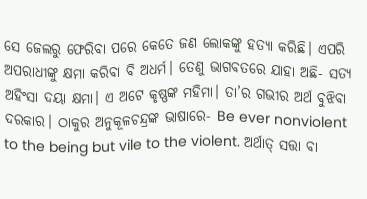ସେ ଜେଲରୁ ଫେରିବା ପରେ କେତେ ଜଣ ଲୋକଙ୍କୁ ହତ୍ୟା କରିଛି। ଏପରି ଅପରାଧୀଙ୍କୁ କ୍ଷମା କରିବା ବି ଅଧର୍ମ। ତେଣୁ ଭାଗବତରେ ଯାହା ଅଛି- ସତ୍ୟ ଅହିଂସା ଦୟା କ୍ଷମା। ଏ ଅଟେ କୃଷ୍ଣଙ୍କ ମହିମା। ତା’ର ଗଭୀର ଅର୍ଥ ବୁଝିବା ଦରକାର। ଠାକୁର ଅନୁକୂଳଚନ୍ଦ୍ରଙ୍କ ଭାଷାରେ- Be ever nonviolent to the being but vile to the violent. ଅର୍ଥାତ୍ ସତ୍ତା ବା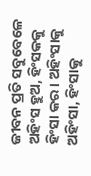ଜୀବନ ପ୍ରତି ସବୁବେଳେ ଅହିଂସ ହୁଅ, ହିଂସକକୁ ହିଂସା କର। ଅହିଂସାକୁ ଅହିଂସା, ହିଂସାକୁ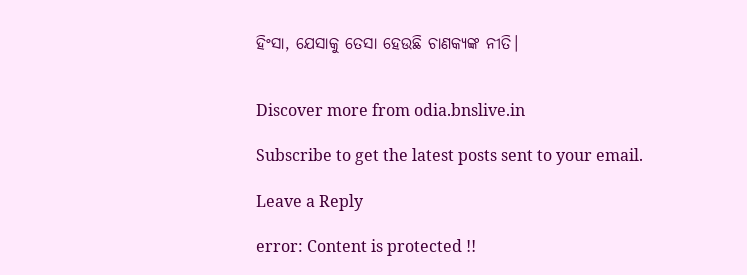ହିଂସା, ଯେସାକୁ ତେସା ହେଉଛି ଚାଣକ୍ୟଙ୍କ ନୀତି।


Discover more from odia.bnslive.in

Subscribe to get the latest posts sent to your email.

Leave a Reply

error: Content is protected !!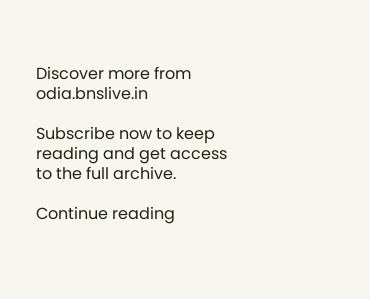Discover more from odia.bnslive.in

Subscribe now to keep reading and get access to the full archive.

Continue reading